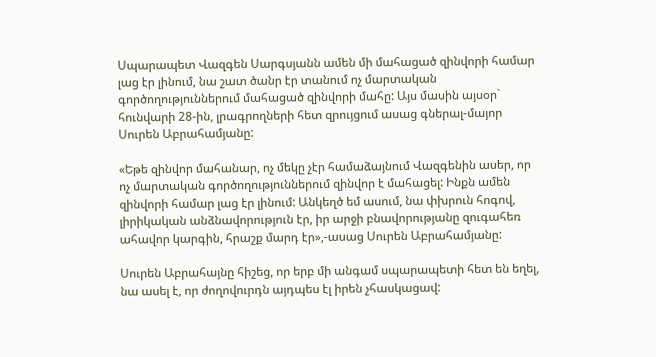Սպարապետ Վազգեն Սարգսյանն ամեն մի մահացած զինվորի համար լաց էր լինում, նա շատ ծանր էր տանում ոչ մարտական գործողություններում մահացած զինվորի մահը: Այս մասին այսօր` հունվարի 28-ին, լրագրողների հետ զրույցում ասաց գներալ-մայոր Սուրեն Աբրահամյանը:

«Եթե զինվոր մահանար, ոչ մեկը չէր համաձայնում Վազգենին ասեր, որ ոչ մարտական գործողություններում զինվոր է մահացել: Ինքն ամեն զինվորի համար լաց էր լինում: Անկեղծ եմ ասում, նա փխրուն հոգով, լիրիկական անձնավորություն էր, իր արջի բնավորությանը զուգահեռ ահավոր կարգին, հրաշք մարդ էր»,-ասաց Սուրեն Աբրահամյանը:

Սուրեն Աբրահայնը հիշեց, որ երբ մի անգամ սպարապետի հետ են եղել, նա ասել է, որ ժողովուրդն այդպես էլ իրեն չհասկացավ: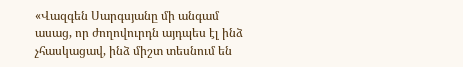«Վազգեն Սարգսյանը մի անգամ ասաց, որ ժողովուրդն այդպես էլ ինձ չհասկացավ, ինձ միշտ տեսնում են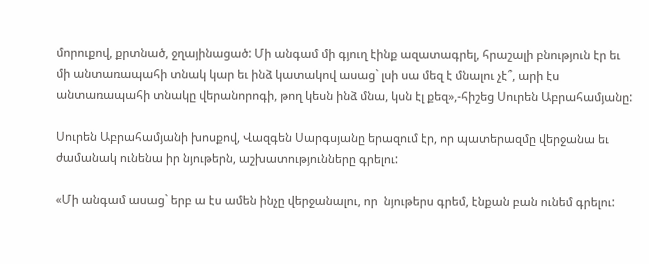մորուքով, քրտնած, ջղայինացած: Մի անգամ մի գյուղ էինք ազատագրել, հրաշալի բնություն էր եւ մի անտառապահի տնակ կար եւ ինձ կատակով ասաց` լսի սա մեզ է մնալու չէ՞, արի էս անտառապահի տնակը վերանորոգի, թող կեսն ինձ մնա, կսն էլ քեզ»,-հիշեց Սուրեն Աբրահամյանը:

Սուրեն Աբրահամյանի խոսքով, Վազգեն Սարգսյանը երազում էր, որ պատերազմը վերջանա եւ ժամանակ ունենա իր նյութերն, աշխատությունները գրելու:

«Մի անգամ ասաց` երբ ա էս ամեն ինչը վերջանալու, որ  նյութերս գրեմ, էնքան բան ունեմ գրելու: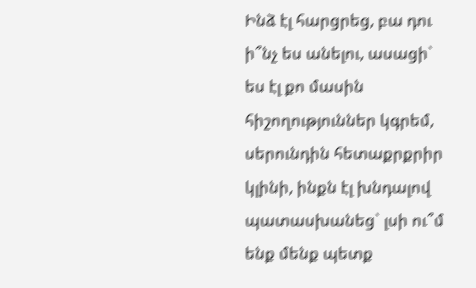Ինձ էլ հարցրեց, բա դու ի՞նչ ես անելու, ասացի` ես էլ քո մասին հիշողություններ կգրեմ, սերունդին հետաքրքրիր կլինի, ինքն էլ խնդալով պատասխանեց` լսի ու՞մ ենք մենք պետք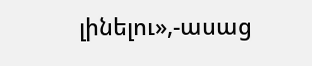լինելու»,-ասաց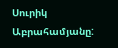Սուրիկ Աբրահամյանը: